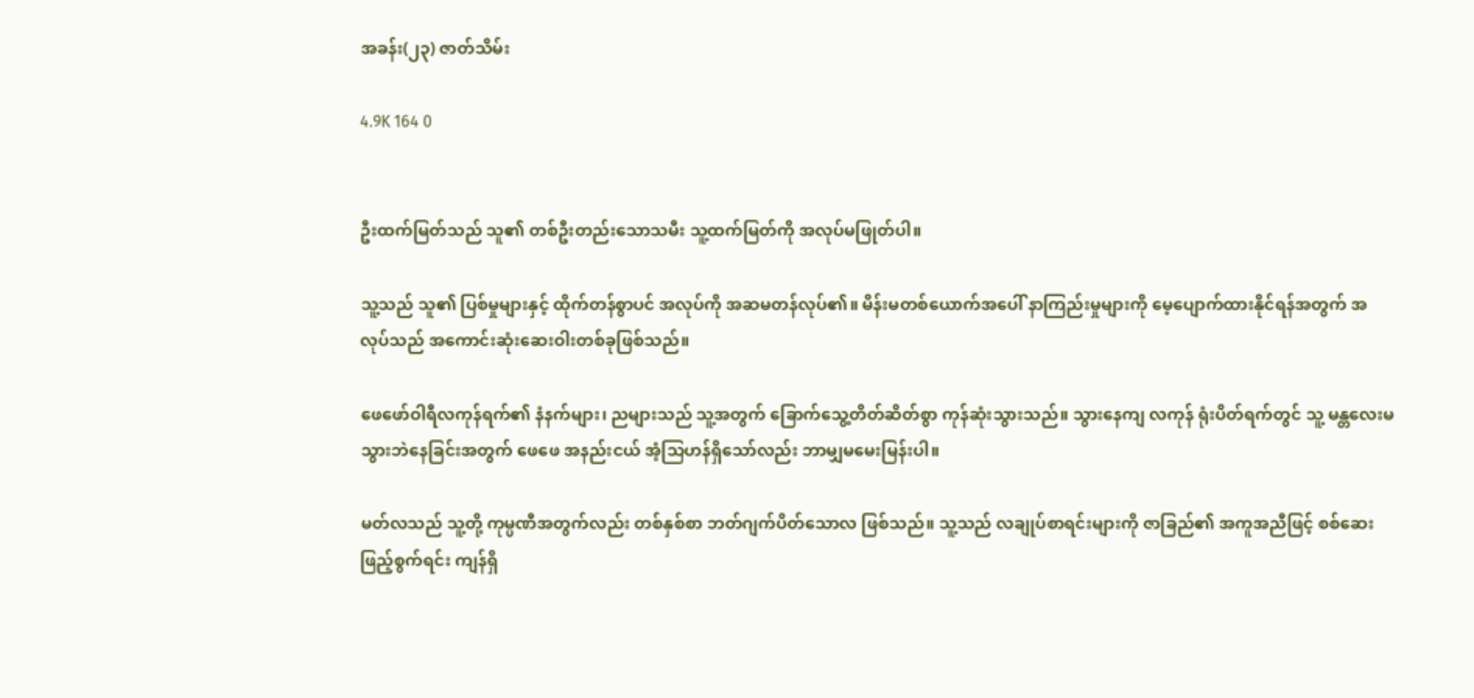အခန်း(၂၃) ဇာတ်သိမ်း

4.9K 164 0


ဦးထက်မြတ်သည် သူ၏ တစ်ဦးတည်းသောသမီး သူ့ထက်မြတ်ကို အလုပ်မဖြုတ်ပါ။

သူ့သည် သူ၏ ပြစ်မှုများနှင့် ထိုက်တန်စွာပင် အလုပ်ကို အဆမတန်လုပ်၏။ မိန်းမတစ်ယောက်အပေါ် နာကြည်းမှုများကို မေ့ပျောက်ထားနိုင်ရန်အတွက် အလုပ်သည် အကောင်းဆုံးဆေးဝါးတစ်ခုဖြစ်သည်။

ဖေဖော်ဝါရီလကုန်ရက်၏ နံနက်များ၊ ညများသည် သူ့အတွက် ခြောက်သွေ့တိတ်ဆိတ်စွာ ကုန်ဆုံးသွားသည်။ သွားနေကျ လကုန် ရုံးပိတ်ရက်တွင် သူ့ မန္တလေးမသွားဘဲနေခြင်းအတွက် ဖေဖေ အနည်းငယ် အံ့သြဟန်ရှိသော်လည်း ဘာမျှမမေးမြန်းပါ။

မတ်လသည် သူ့တို့ ကုမ္ပဏီအတွက်လည်း တစ်နှစ်စာ ဘတ်ဂျက်ပိတ်သောလ ဖြစ်သည်။ သူ့သည် လချုပ်စာရင်းများကို ဇာခြည်၏ အကူအညီဖြင့် စစ်ဆေးဖြည့်စွက်ရင်း ကျန်ရှိ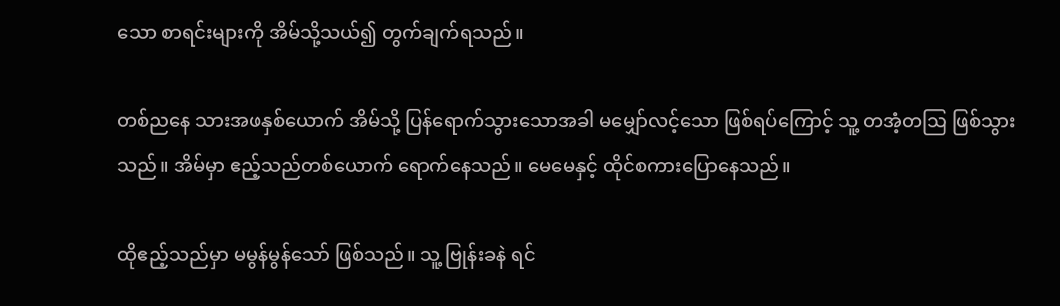သော စာရင်းများကို အိမ်သို့သယ်၍ တွက်ချက်ရသည်။

တစ်ညနေ သားအဖနှစ်ယောက် အိမ်သို့ ပြန်ရောက်သွားသောအခါ မမျှော်လင့်သော ဖြစ်ရပ်ကြောင့် သူ့ တအံ့တဩ ဖြစ်သွားသည်။ အိမ်မှာ ဧည့်သည်တစ်ယောက် ရောက်နေသည်။ မေမေနှင့် ထိုင်စကားပြောနေသည်။

ထိုဧည့်သည်မှာ မမွန်မွန်သော် ဖြစ်သည်။ သူ့ ဗြုန်းခနဲ ရင်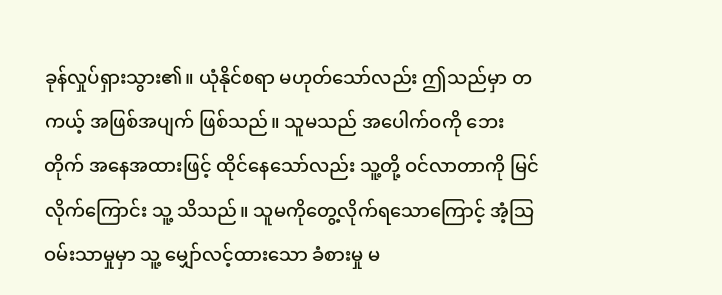ခုန်လှုပ်ရှားသွား၏။ ယုံနိုင်စရာ မဟုတ်သော်လည်း ဤသည်မှာ တကယ့် အဖြစ်အပျက် ဖြစ်သည်။ သူမသည် အပေါက်ဝကို ဘေးတိုက် အနေအထားဖြင့် ထိုင်နေသော်လည်း သူ့တို့ ဝင်လာတာကို မြင်လိုက်ကြောင်း သူ့ သိသည်။ သူမကိုတွေ့လိုက်ရသောကြောင့် အံ့သြဝမ်းသာမှုမှာ သူ့ မျှော်လင့်ထားသော ခံစားမှု မ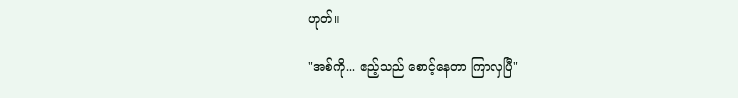ဟုတ်။

"အစ်ကို... ဧည့်သည် စောင့်နေတာ ကြာလှပြီ"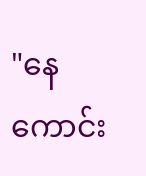"နေကောင်း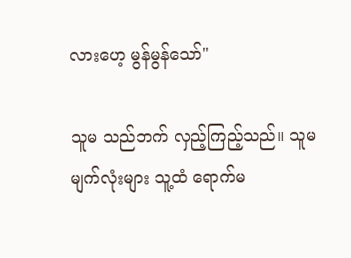လားဟေ့ မွန်မွန်သော်"

သူမ သည်ဘက် လှည့်ကြည့်သည်။ သူမ မျက်လုံးများ သူ့ထံ ရောက်မ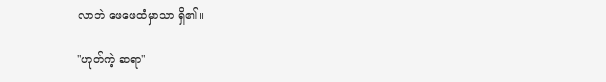လာဘဲ ဖေဖေထံမှာသာ ရှိ၏။

"ဟုတ်ကဲ့ ဆရာ"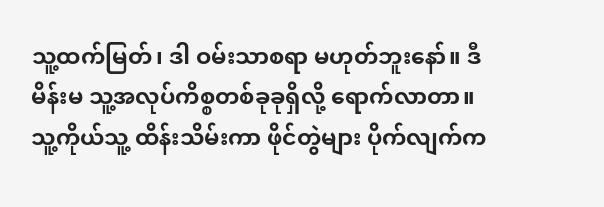သူ့ထက်မြတ်၊ ဒါ ဝမ်းသာစရာ မဟုတ်ဘူးနော်။ ဒီမိန်းမ သူ့အလုပ်ကိစ္စတစ်ခုခုရှိလို့ ရောက်လာတာ။ သူ့ကိုယ်သူ့ ထိန်းသိမ်းကာ ဖိုင်တွဲများ ပိုက်လျက်က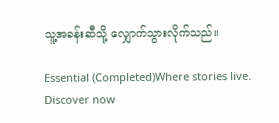သူ့အခန်းဆီသို့ လျှောက်သွားလိုက်သည်။

Essential (Completed)Where stories live. Discover now